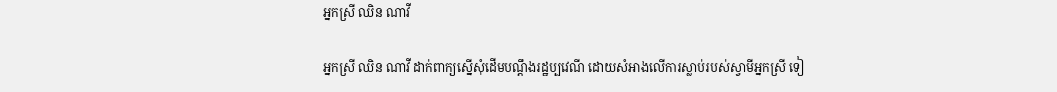អ្នកស្រី ឈិន ណាវី

អ្នកស្រី ឈិន ណាវី ដាក់ពាក្យស្នើសុំដើមបណ្តឹងរដ្ឋប្បវេណី ដោយសំអាងលើការស្លាប់របស់ស្វាមីអ្នកស្រី ទៀ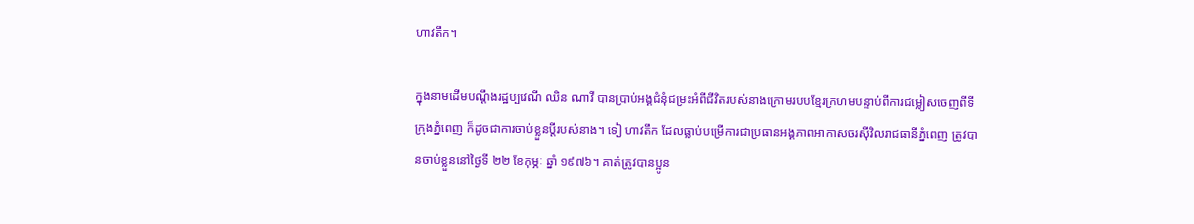ហាវតឹក។

ក្នុងនាមដើមបណ្តឹងរដ្ឋប្បវេណី ឈិន ណាវី បានប្រាប់អង្គជំនុំជម្រះអំពីជីវិតរបស់នាងក្រោមរបបខ្មែរក្រហមបន្ទាប់ពីការជម្លៀសចេញពីទីក្រុងភ្នំពេញ ក៏ដូចជាការចាប់ខ្លួនប្តីរបស់នាង។ ទៀ ហាវតឹក ដែលធ្លាប់បម្រើការជាប្រធានអង្គភាពអាកាសចរស៊ីវិលរាជធានីភ្នំពេញ ត្រូវបានចាប់ខ្លួននៅថ្ងៃទី ២២ ខែកុម្ភៈ ឆ្នាំ ១៩៧៦។ គាត់ត្រូវបានប្អូន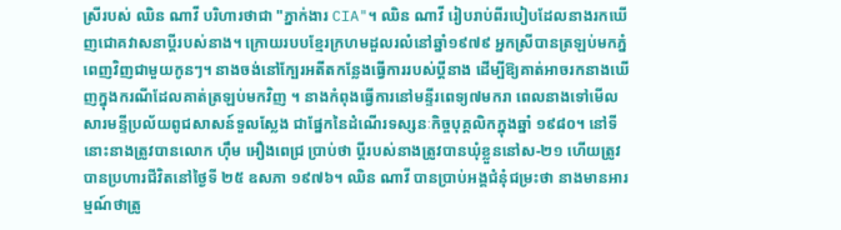ស្រីរបស់ ឈិន ណាវី បរិហារថាជា "ភ្នាក់ងារ CIA"។ ឈិន ណាវី រៀបរាប់ពីរបៀបដែលនាងរកឃើញជោគវាសនាប្តីរបស់នាង។ ក្រោយរបបខ្មែរក្រហមដួលរលំនៅឆ្នាំ១៩៧៩ អ្នកស្រីបានត្រឡប់មកភ្នំពេញវិញជាមួយកូនៗ។ នាងចង់នៅក្បែរអតីតកន្លែងធ្វើការរបស់ប្តីនាង ដើម្បីឱ្យគាត់អាចរកនាងឃើញក្នុងករណីដែលគាត់ត្រឡប់មកវិញ ។ នាងកំពុងធ្វើការនៅមន្ទីរពេទ្យ៧មករា ពេលនាងទៅមើលសារមន្ទីប្រល័យពូជសាសន៍ទួលស្លែង ជាផ្នែកនៃដំណើរទស្សនៈកិច្ចបុគ្គលិកក្នុងឆ្នាំ ១៩៨០។ នៅទីនោះនាងត្រូវបានលោក ហ៊ឹម អឿងពេជ្រ ប្រាប់ថា ប្តីរបស់នាងត្រូវបានឃុំខ្លួននៅស-២១ ហើយត្រូវបានប្រហារជីវិតនៅថ្ងៃទី ២៥ ឧសភា ១៩៧៦។ ឈិន ណាវី បានប្រាប់អង្គជំនុំជម្រះថា នាងមានអារម្មណ៍ថាត្រូ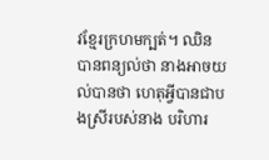វខ្មែរក្រហមក្បត់។ ឈិន បានពន្យល់ថា នាងអាចយល់បានថា ហេតុអ្វីបានជាបងស្រីរបស់នាង បរិហារ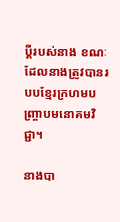ប្តីរបស់នាង ខណៈដែលនាងត្រូវបានរបបខ្មែរក្រហមបញ្ច្រាបមនោគមវិជ្ជា។

នាងបា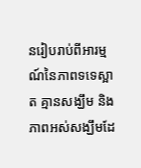នរៀបរាប់ពីអារម្មណ៍នៃភាពទទេស្អាត គ្មានសង្ឃឹម និងភាពអស់សង្ឃឹមដែ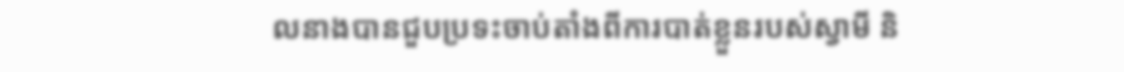លនាងបានជួបប្រទះចាប់តាំងពីការបាត់ខ្លួនរបស់ស្វាមី និ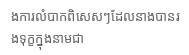ងការលំបាកពិសេសៗដែលនាងបានរងទុក្ខក្នុងនាមជា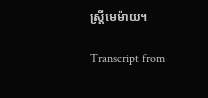ស្ត្រីមេម៉ាយ។

Transcript from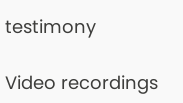testimony

Video recordings